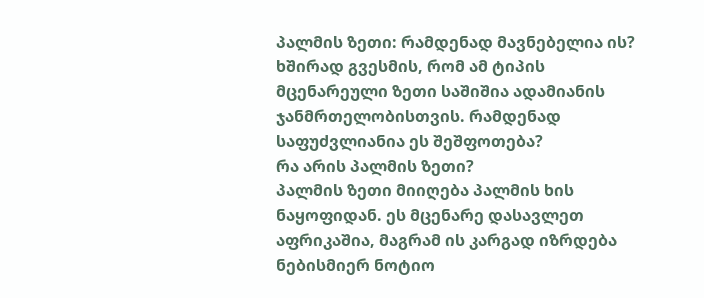პალმის ზეთი: რამდენად მავნებელია ის?
ხშირად გვესმის, რომ ამ ტიპის მცენარეული ზეთი საშიშია ადამიანის ჯანმრთელობისთვის. რამდენად საფუძვლიანია ეს შეშფოთება?
რა არის პალმის ზეთი?
პალმის ზეთი მიიღება პალმის ხის ნაყოფიდან. ეს მცენარე დასავლეთ აფრიკაშია, მაგრამ ის კარგად იზრდება ნებისმიერ ნოტიო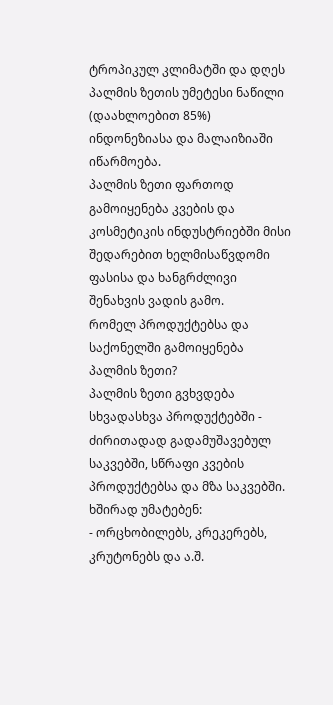ტროპიკულ კლიმატში და დღეს პალმის ზეთის უმეტესი ნაწილი (დაახლოებით 85%) ინდონეზიასა და მალაიზიაში იწარმოება.
პალმის ზეთი ფართოდ გამოიყენება კვების და კოსმეტიკის ინდუსტრიებში მისი შედარებით ხელმისაწვდომი ფასისა და ხანგრძლივი შენახვის ვადის გამო.
რომელ პროდუქტებსა და საქონელში გამოიყენება პალმის ზეთი?
პალმის ზეთი გვხვდება სხვადასხვა პროდუქტებში - ძირითადად გადამუშავებულ საკვებში, სწრაფი კვების პროდუქტებსა და მზა საკვებში. ხშირად უმატებენ:
- ორცხობილებს, კრეკერებს, კრუტონებს და ა.შ.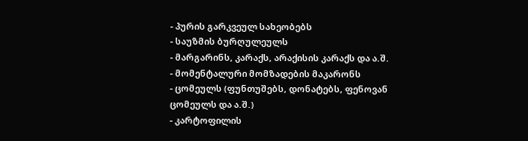- პურის გარკვეულ სახეობებს
- საუზმის ბურღულეულს
- მარგარინს, კარაქს, არაქისის კარაქს და ა.შ.
- მომენტალური მომზადების მაკარონს
- ცომეულს (ფუნთუშებს, დონატებს, ფენოვან ცომეულს და ა.შ.)
- კარტოფილის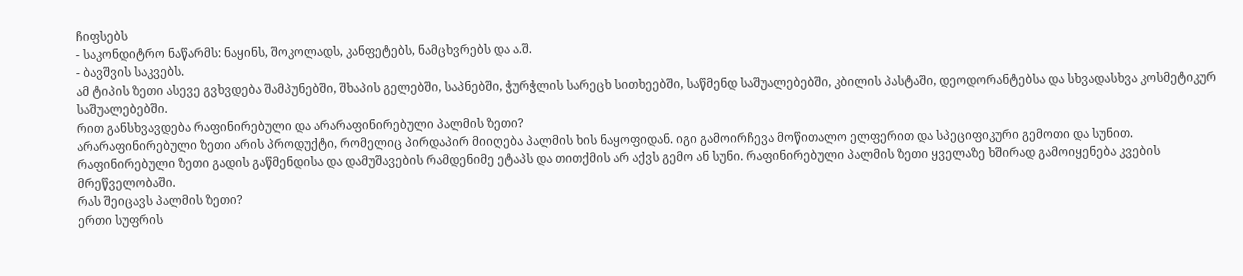ჩიფსებს
- საკონდიტრო ნაწარმს: ნაყინს, შოკოლადს, კანფეტებს, ნამცხვრებს და ა.შ.
- ბავშვის საკვებს.
ამ ტიპის ზეთი ასევე გვხვდება შამპუნებში, შხაპის გელებში, საპნებში, ჭურჭლის სარეცხ სითხეებში, საწმენდ საშუალებებში, კბილის პასტაში, დეოდორანტებსა და სხვადასხვა კოსმეტიკურ საშუალებებში.
რით განსხვავდება რაფინირებული და არარაფინირებული პალმის ზეთი?
არარაფინირებული ზეთი არის პროდუქტი, რომელიც პირდაპირ მიიღება პალმის ხის ნაყოფიდან. იგი გამოირჩევა მოწითალო ელფერით და სპეციფიკური გემოთი და სუნით. რაფინირებული ზეთი გადის გაწმენდისა და დამუშავების რამდენიმე ეტაპს და თითქმის არ აქვს გემო ან სუნი. რაფინირებული პალმის ზეთი ყველაზე ხშირად გამოიყენება კვების მრეწველობაში.
რას შეიცავს პალმის ზეთი?
ერთი სუფრის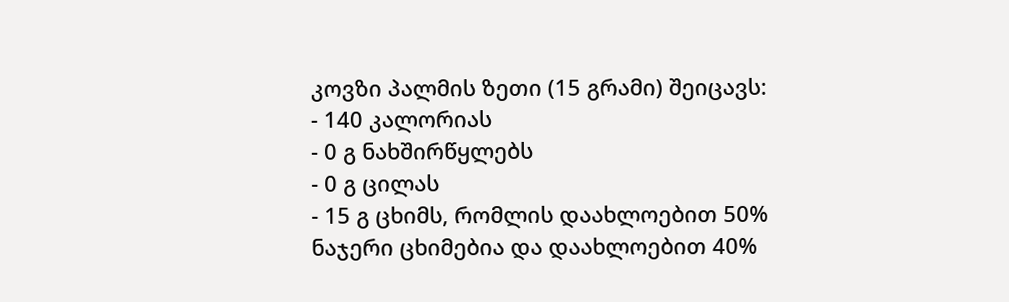კოვზი პალმის ზეთი (15 გრამი) შეიცავს:
- 140 კალორიას
- 0 გ ნახშირწყლებს
- 0 გ ცილას
- 15 გ ცხიმს, რომლის დაახლოებით 50% ნაჯერი ცხიმებია და დაახლოებით 40%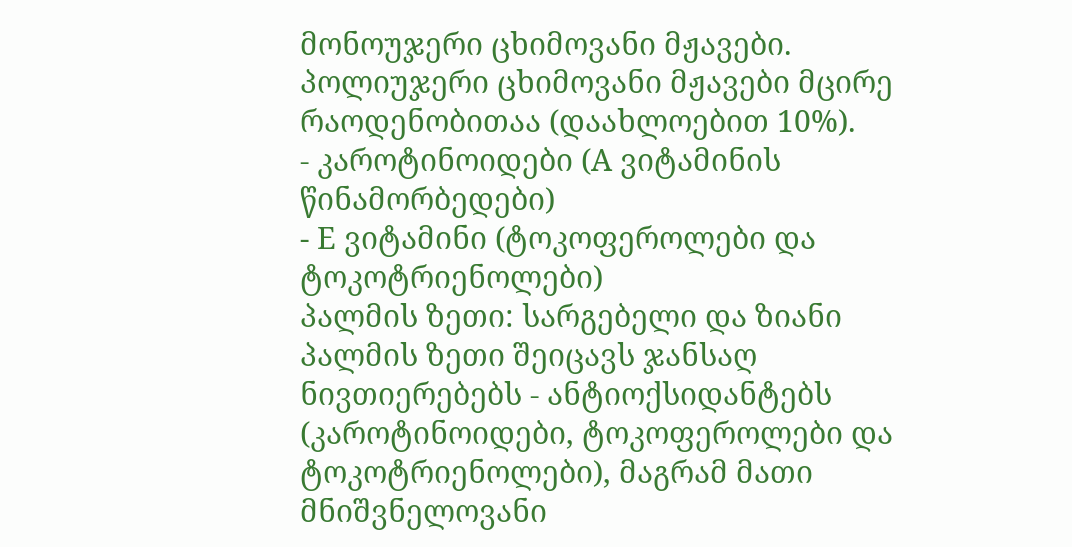მონოუჯერი ცხიმოვანი მჟავები. პოლიუჯერი ცხიმოვანი მჟავები მცირე რაოდენობითაა (დაახლოებით 10%).
- კაროტინოიდები (A ვიტამინის წინამორბედები)
- E ვიტამინი (ტოკოფეროლები და ტოკოტრიენოლები)
პალმის ზეთი: სარგებელი და ზიანი
პალმის ზეთი შეიცავს ჯანსაღ ნივთიერებებს - ანტიოქსიდანტებს (კაროტინოიდები, ტოკოფეროლები და ტოკოტრიენოლები), მაგრამ მათი მნიშვნელოვანი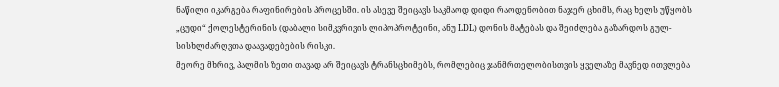ნაწილი იკარგება რაფინირების პროცესში. ის ასევე შეიცავს საკმაოდ დიდი რაოდენობით ნაჯერ ცხიმს, რაც ხელს უწყობს „ცუდი“ ქოლესტერინის (დაბალი სიმკვრივის ლიპოპროტეინი, ანუ LDL) დონის მატებას და შეიძლება გაზარდოს გულ-სისხლძარღვთა დაავადებების რისკი.
მეორე მხრივ, პალმის ზეთი თავად არ შეიცავს ტრანსცხიმებს, რომლებიც ჯანმრთელობისთვის ყველაზე მავნედ ითვლება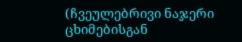(ჩვეულებრივი ნაჯერი ცხიმებისგან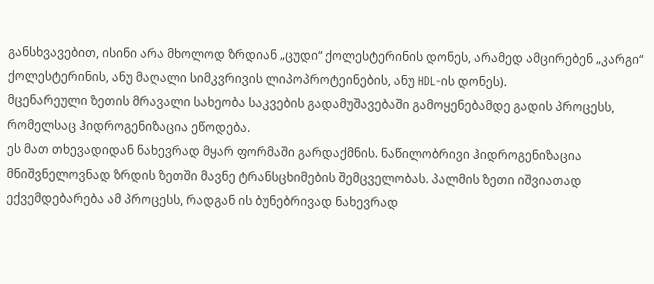განსხვავებით, ისინი არა მხოლოდ ზრდიან „ცუდი“ ქოლესტერინის დონეს, არამედ ამცირებენ „კარგი“ ქოლესტერინის, ანუ მაღალი სიმკვრივის ლიპოპროტეინების, ანუ HDL-ის დონეს).
მცენარეული ზეთის მრავალი სახეობა საკვების გადამუშავებაში გამოყენებამდე გადის პროცესს, რომელსაც ჰიდროგენიზაცია ეწოდება.
ეს მათ თხევადიდან ნახევრად მყარ ფორმაში გარდაქმნის. ნაწილობრივი ჰიდროგენიზაცია მნიშვნელოვნად ზრდის ზეთში მავნე ტრანსცხიმების შემცველობას. პალმის ზეთი იშვიათად ექვემდებარება ამ პროცესს, რადგან ის ბუნებრივად ნახევრად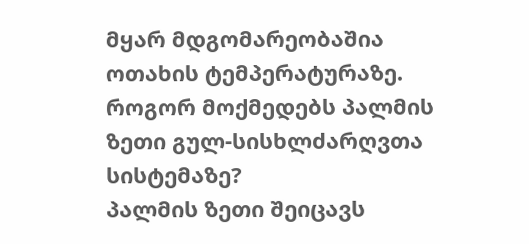მყარ მდგომარეობაშია ოთახის ტემპერატურაზე.
როგორ მოქმედებს პალმის ზეთი გულ-სისხლძარღვთა სისტემაზე?
პალმის ზეთი შეიცავს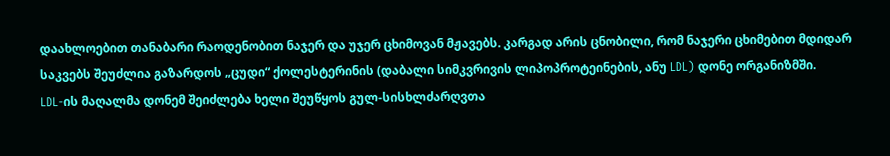დაახლოებით თანაბარი რაოდენობით ნაჯერ და უჯერ ცხიმოვან მჟავებს. კარგად არის ცნობილი, რომ ნაჯერი ცხიმებით მდიდარ საკვებს შეუძლია გაზარდოს „ცუდი“ ქოლესტერინის (დაბალი სიმკვრივის ლიპოპროტეინების, ანუ LDL) დონე ორგანიზმში.
LDL-ის მაღალმა დონემ შეიძლება ხელი შეუწყოს გულ-სისხლძარღვთა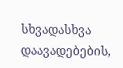სხვადასხვა დაავადებების,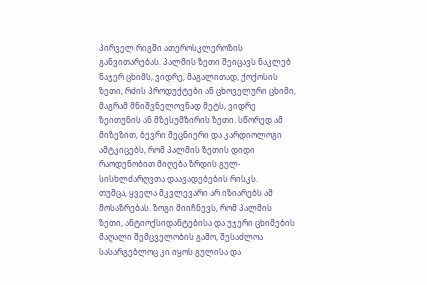პირველ რიგში ათეროსკლეროზის განვითარებას. პალმის ზეთი შეიცავს ნაკლებ ნაჯერ ცხიმს, ვიდრე, მაგალითად, ქოქოსის ზეთი, რძის პროდუქტები ან ცხოველური ცხიმი, მაგრამ მნიშვნელოვნად მეტს, ვიდრე ზეითუნის ან მზესუმზირის ზეთი. სწორედ ამ მიზეზით, ბევრი მეცნიერი და კარდიოლოგი ამტკიცებს, რომ პალმის ზეთის დიდი რაოდენობით მიღება ზრდის გულ-სისხლძარღვთა დაავადებების რისკს.
თუმცა, ყველა მკვლევარი არ იზიარებს ამ მოსაზრებას. ზოგი მიიჩნევს, რომ პალმის ზეთი, ანტიოქსიდანტებისა და უჯერი ცხიმების მაღალი შემცველობის გამო, შესაძლოა სასარგებლოც კი იყოს გულისა და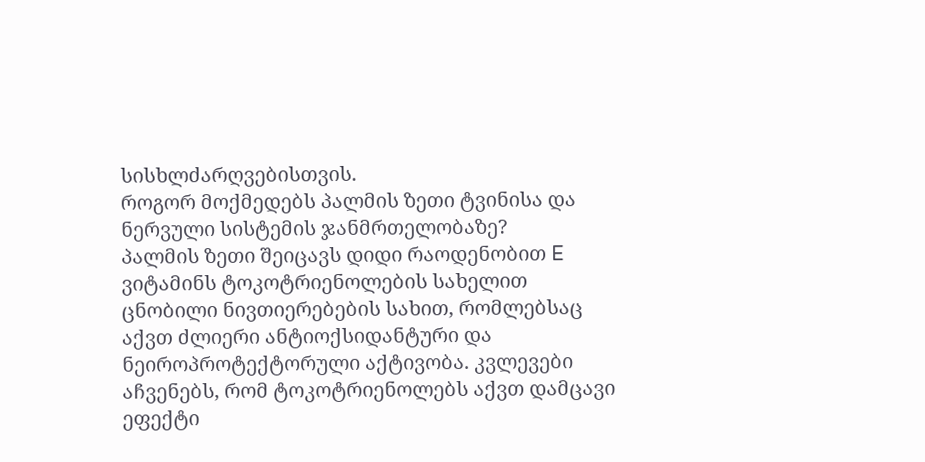სისხლძარღვებისთვის.
როგორ მოქმედებს პალმის ზეთი ტვინისა და ნერვული სისტემის ჯანმრთელობაზე?
პალმის ზეთი შეიცავს დიდი რაოდენობით E ვიტამინს ტოკოტრიენოლების სახელით ცნობილი ნივთიერებების სახით, რომლებსაც აქვთ ძლიერი ანტიოქსიდანტური და ნეიროპროტექტორული აქტივობა. კვლევები აჩვენებს, რომ ტოკოტრიენოლებს აქვთ დამცავი ეფექტი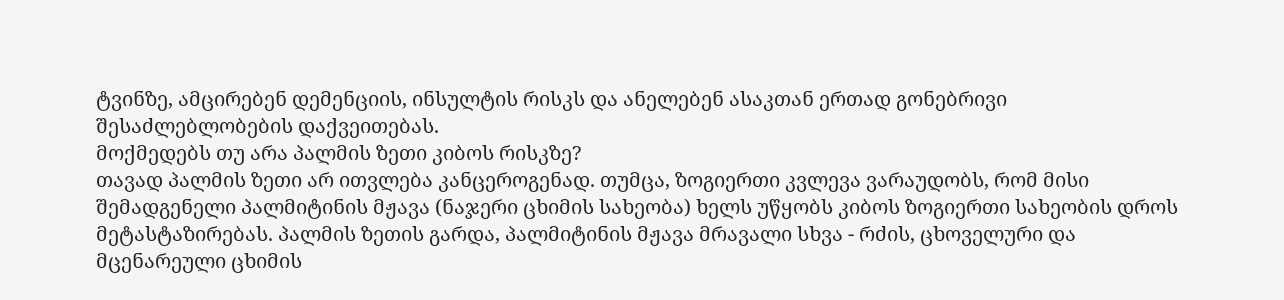ტვინზე, ამცირებენ დემენციის, ინსულტის რისკს და ანელებენ ასაკთან ერთად გონებრივი შესაძლებლობების დაქვეითებას.
მოქმედებს თუ არა პალმის ზეთი კიბოს რისკზე?
თავად პალმის ზეთი არ ითვლება კანცეროგენად. თუმცა, ზოგიერთი კვლევა ვარაუდობს, რომ მისი შემადგენელი პალმიტინის მჟავა (ნაჯერი ცხიმის სახეობა) ხელს უწყობს კიბოს ზოგიერთი სახეობის დროს მეტასტაზირებას. პალმის ზეთის გარდა, პალმიტინის მჟავა მრავალი სხვა - რძის, ცხოველური და მცენარეული ცხიმის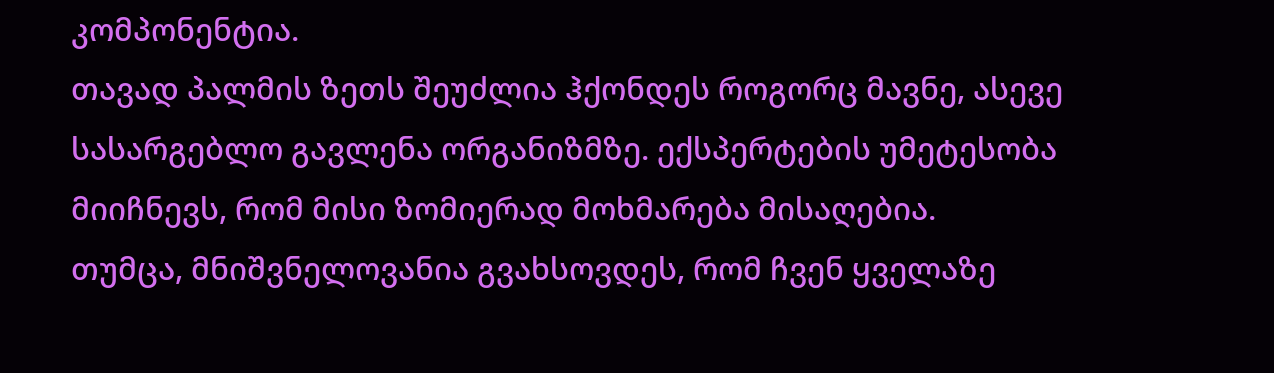კომპონენტია.
თავად პალმის ზეთს შეუძლია ჰქონდეს როგორც მავნე, ასევე სასარგებლო გავლენა ორგანიზმზე. ექსპერტების უმეტესობა მიიჩნევს, რომ მისი ზომიერად მოხმარება მისაღებია.
თუმცა, მნიშვნელოვანია გვახსოვდეს, რომ ჩვენ ყველაზე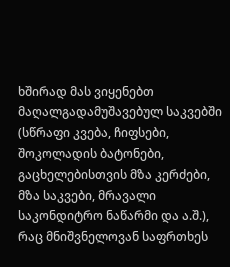ხშირად მას ვიყენებთ მაღალგადამუშავებულ საკვებში (სწრაფი კვება, ჩიფსები, შოკოლადის ბატონები, გაცხელებისთვის მზა კერძები, მზა საკვები, მრავალი საკონდიტრო ნაწარმი და ა.შ.), რაც მნიშვნელოვან საფრთხეს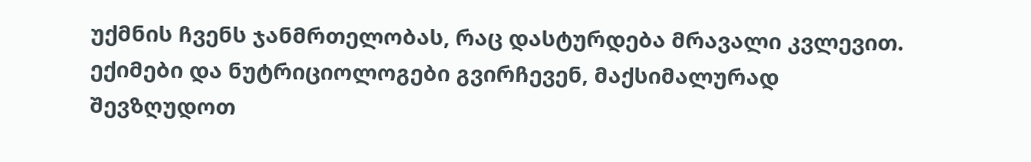უქმნის ჩვენს ჯანმრთელობას, რაც დასტურდება მრავალი კვლევით.
ექიმები და ნუტრიციოლოგები გვირჩევენ, მაქსიმალურად შევზღუდოთ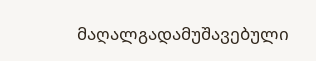მაღალგადამუშავებული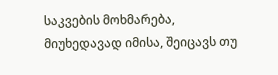საკვების მოხმარება, მიუხედავად იმისა, შეიცავს თუ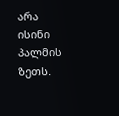არა ისინი პალმის ზეთს.